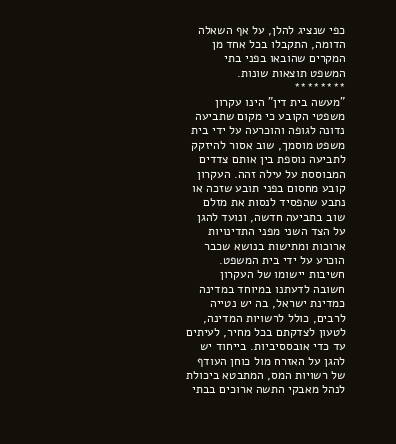כפי שנציג להלן, על אף השאלה הדומה, התקבלו בכל אחד מן המקרים שהובאו בפני בתי המשפט תוצאות שונות.
********
"מעשה בית דין" הינו עקרון משפטי הקובע כי מקום שתביעה נדונה לגופה והוכרעה על ידי בית משפט מוסמך, שוב אסור להיזקק לתביעה נוספת בין אותם צדדים המבוססת על עילה זהה. העקרון קובע מחסום בפני תובע שזכה או נתבע שהפסיד לנסות את מזלם שוב בתביעה חדשה, ונועד להגן על הצד השני מפני התדינויות ארוכות ומתישות בנושא שכבר הוכרע על ידי בית המשפט. חשיבות יישומו של העקרון חשובה לדעתנו במיוחד במדינה כמדינת ישראל, בה יש נטייה לרבים, כולל לרשויות המדינה, לטעון לצדקתם בכל מחיר, לעיתים עד כדי אובססיביות. בייחוד יש להגן על האזרח מול כוחן העודף של רשויות המס, המתבטא ביכולת לנהל מאבקי התשה ארוכים בבתי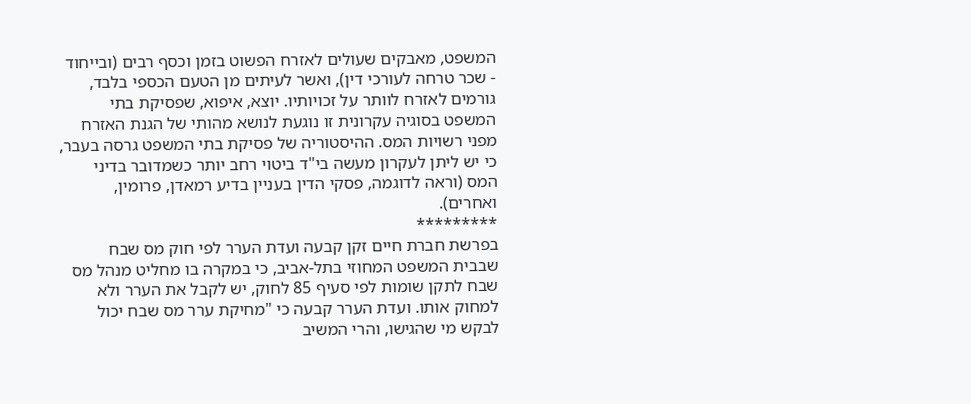המשפט, מאבקים שעולים לאזרח הפשוט בזמן וכסף רבים (ובייחוד - שכר טרחה לעורכי דין), ואשר לעיתים מן הטעם הכספי בלבד, גורמים לאזרח לוותר על זכויותיו. יוצא, איפוא, שפסיקת בתי המשפט בסוגיה עקרונית זו נוגעת לנושא מהותי של הגנת האזרח מפני רשויות המס. ההיסטוריה של פסיקת בתי המשפט גרסה בעבר, כי יש ליתן לעקרון מעשה בי"ד ביטוי רחב יותר כשמדובר בדיני המס (וראה לדוגמה, פסקי הדין בעניין בדיע רמאדן, פרומין, ואחרים).
*********
בפרשת חברת חיים זקן קבעה ועדת הערר לפי חוק מס שבח שבבית המשפט המחוזי בתל-אביב, כי במקרה בו מחליט מנהל מס שבח לתקן שומות לפי סעיף 85 לחוק, יש לקבל את הערר ולא למחוק אותו. ועדת הערר קבעה כי "מחיקת ערר מס שבח יכול לבקש מי שהגישו, והרי המשיב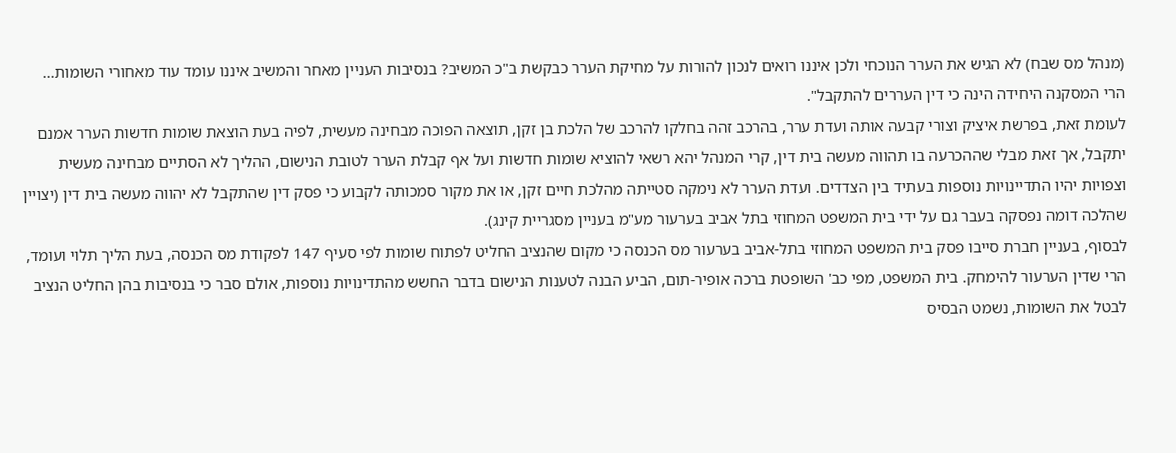(מנהל מס שבח) לא הגיש את הערר הנוכחי ולכן איננו רואים לנכון להורות על מחיקת הערר כבקשת ב"כ המשיב? בנסיבות העניין מאחר והמשיב איננו עומד עוד מאחורי השומות... הרי המסקנה היחידה הינה כי דין העררים להתקבל".
לעומת זאת, בפרשת איציק וצורי קבעה אותה ועדת ערר, בהרכב זהה בחלקו להרכב של הלכת בן זקן, תוצאה הפוכה מבחינה מעשית, לפיה בעת הוצאת שומות חדשות הערר אמנם יתקבל, אך זאת מבלי שההכרעה בו תהווה מעשה בית דין, קרי המנהל יהא רשאי להוציא שומות חדשות ועל אף קבלת הערר לטובת הנישום, ההליך לא הסתיים מבחינה מעשית וצפויות יהיו התדיינויות נוספות בעתיד בין הצדדים. ועדת הערר לא נימקה סטייתה מהלכת חיים זקן, או את מקור סמכותה לקבוע כי פסק דין שהתקבל לא יהווה מעשה בית דין (יצויין שהלכה דומה נפסקה בעבר גם על ידי בית המשפט המחוזי בתל אביב בערעור מע"מ בעניין מסגריית קינג).
לבסוף, בעניין חברת סייבו פסק בית המשפט המחוזי בתל-אביב בערעור מס הכנסה כי מקום שהנציב החליט לפתוח שומות לפי סעיף 147 לפקודת מס הכנסה, בעת הליך תלוי ועומד, הרי שדין הערעור להימחק. בית המשפט, מפי כב' השופטת ברכה אופיר-תום, הביע הבנה לטענות הנישום בדבר החשש מהתדינויות נוספות, אולם סבר כי בנסיבות בהן החליט הנציב לבטל את השומות, נשמט הבסיס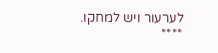לערעור ויש למחקו.
****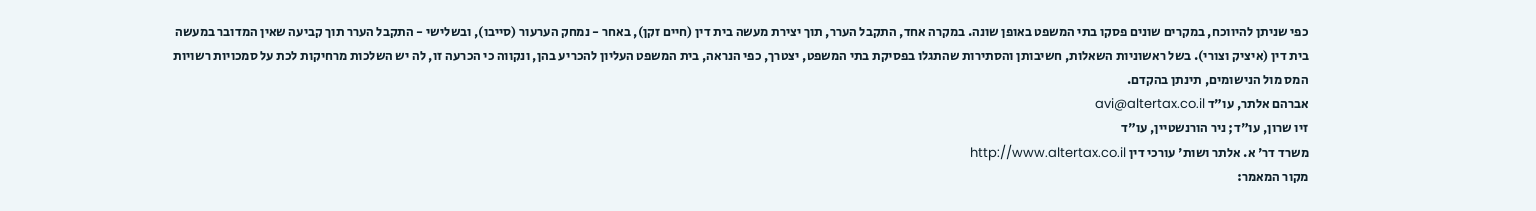כפי שניתן להיווכח, במקרים שונים פסקו בתי המשפט באופן שונה. במקרה אחד, התקבל הערר, תוך יצירת מעשה בית דין (חיים זקן), באחר - נמחק הערעור (סייבו), ובשלישי - התקבל הערר תוך קביעה שאין המדובר במעשה בית דין (איציק וצורי). בשל ראשוניות השאלות, חשיבותן והסתירות שהתגלו בפסיקת בתי המשפט, יצטרך, כפי הנראה, בית המשפט העליון להכריע בהן, ונקווה כי הכרעה זו, לה יש השלכות מרחיקות לכת על סמכויות רשויות המס מול הנישומים, תינתן בהקדם.
אברהם אלתר, עו"ד avi@altertax.co.il
זיו שרון, עו"ד; ניר הורנשטיין, עו"ד
משרד דר' א. אלתר ושות' עורכי דין http://www.altertax.co.il
מקור המאמר: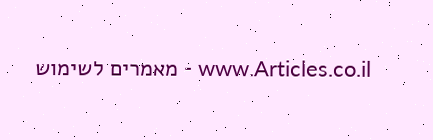www.Articles.co.il - מאמרים לשימוש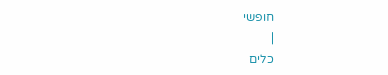חופשי
|
כלים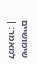שימושיים למאמר: |